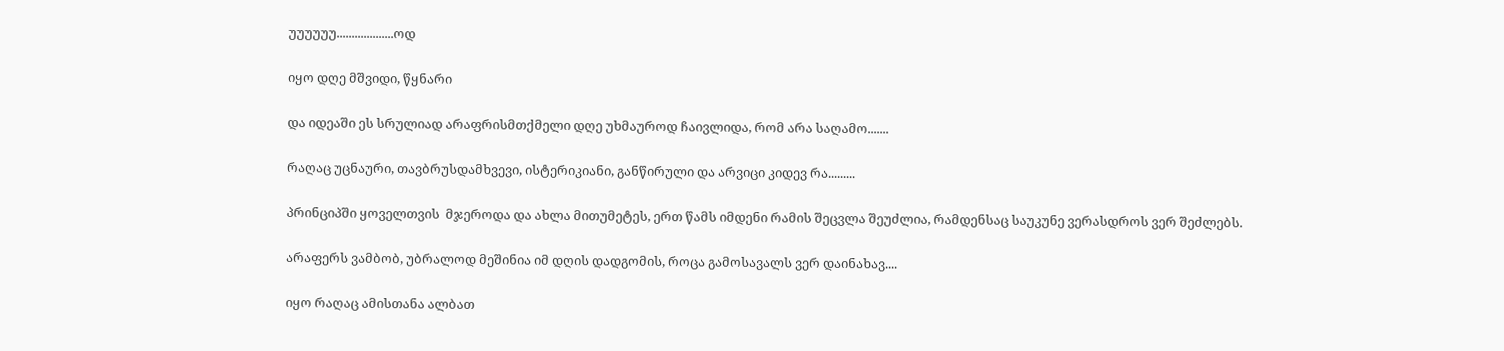უუუუუუ...................ოდ

იყო დღე მშვიდი, წყნარი

და იდეაში ეს სრულიად არაფრისმთქმელი დღე უხმაუროდ ჩაივლიდა, რომ არა საღამო.......

რაღაც უცნაური, თავბრუსდამხვევი, ისტერიკიანი, განწირული და არვიცი კიდევ რა.........

პრინციპში ყოველთვის  მჯეროდა და ახლა მითუმეტეს, ერთ წამს იმდენი რამის შეცვლა შეუძლია, რამდენსაც საუკუნე ვერასდროს ვერ შეძლებს.

არაფერს ვამბობ, უბრალოდ მეშინია იმ დღის დადგომის, როცა გამოსავალს ვერ დაინახავ....

იყო რაღაც ამისთანა ალბათ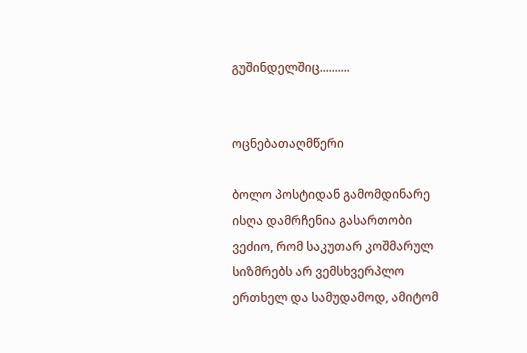გუშინდელშიც..........


ოცნებათაღმწერი

ბოლო პოსტიდან გამომდინარე ისღა დამრჩენია გასართობი ვეძიო, რომ საკუთარ კოშმარულ სიზმრებს არ ვემსხვერპლო ერთხელ და სამუდამოდ, ამიტომ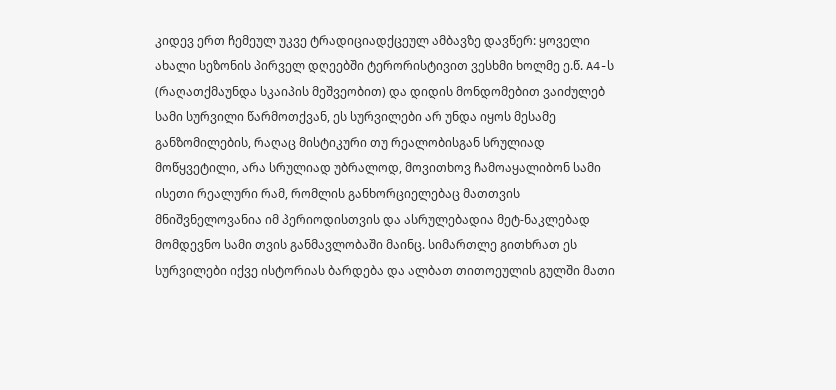კიდევ ერთ ჩემეულ უკვე ტრადიციადქცეულ ამბავზე დავწერ: ყოველი ახალი სეზონის პირველ დღეებში ტერორისტივით ვესხმი ხოლმე ე.წ. A4-ს (რაღათქმაუნდა სკაიპის მეშვეობით) და დიდის მონდომებით ვაიძულებ სამი სურვილი წარმოთქვან, ეს სურვილები არ უნდა იყოს მესამე განზომილების, რაღაც მისტიკური თუ რეალობისგან სრულიად მოწყვეტილი, არა სრულიად უბრალოდ, მოვითხოვ ჩამოაყალიბონ სამი ისეთი რეალური რამ, რომლის განხორციელებაც მათთვის მნიშვნელოვანია იმ პერიოდისთვის და ასრულებადია მეტ-ნაკლებად მომდევნო სამი თვის განმავლობაში მაინც. სიმართლე გითხრათ ეს სურვილები იქვე ისტორიას ბარდება და ალბათ თითოეულის გულში მათი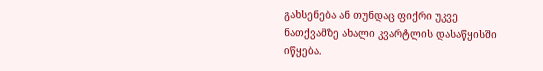გახსენება ან თუნდაც ფიქრი უკვე ნათქვამზე ახალი კვარტლის დასაწყისში იწყება.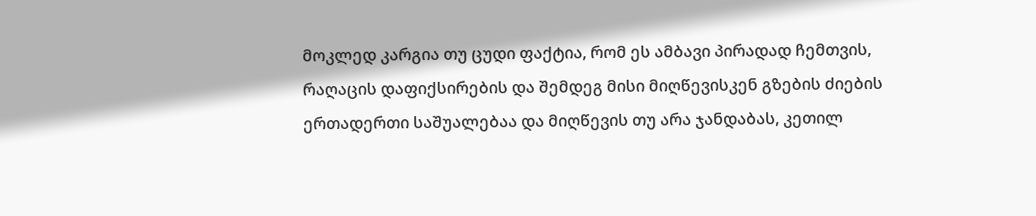მოკლედ კარგია თუ ცუდი ფაქტია, რომ ეს ამბავი პირადად ჩემთვის, რაღაცის დაფიქსირების და შემდეგ მისი მიღწევისკენ გზების ძიების ერთადერთი საშუალებაა და მიღწევის თუ არა ჯანდაბას, კეთილ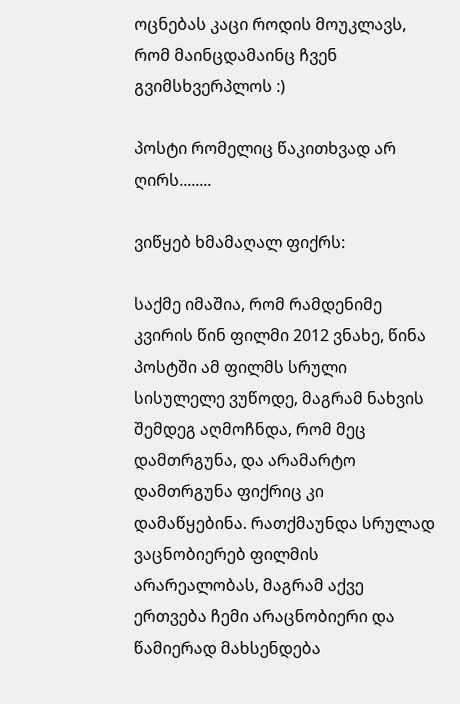ოცნებას კაცი როდის მოუკლავს, რომ მაინცდამაინც ჩვენ გვიმსხვერპლოს :)

პოსტი რომელიც წაკითხვად არ ღირს........

ვიწყებ ხმამაღალ ფიქრს:

საქმე იმაშია, რომ რამდენიმე კვირის წინ ფილმი 2012 ვნახე, წინა პოსტში ამ ფილმს სრული სისულელე ვუწოდე, მაგრამ ნახვის შემდეგ აღმოჩნდა, რომ მეც დამთრგუნა, და არამარტო დამთრგუნა ფიქრიც კი დამაწყებინა. რათქმაუნდა სრულად ვაცნობიერებ ფილმის არარეალობას, მაგრამ აქვე ერთვება ჩემი არაცნობიერი და წამიერად მახსენდება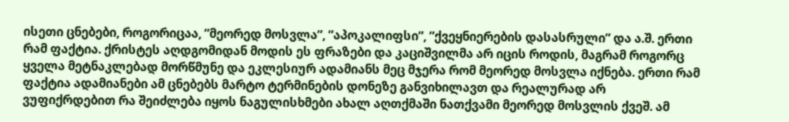ისეთი ცნებები, როგორიცაა, ”მეორედ მოსვლა”, ”აპოკალიფსი”, ”ქვეყნიერების დასასრული” და ა.შ. ერთი რამ ფაქტია. ქრისტეს აღდგომიდან მოდის ეს ფრაზები და კაციშვილმა არ იცის როდის, მაგრამ როგორც ყველა მეტნაკლებად მორწმუნე და ეკლესიურ ადამიანს მეც მჯერა რომ მეორედ მოსვლა იქნება. ერთი რამ ფაქტია ადამიანები ამ ცნებებს მარტო ტერმინების დონეზე განვიხილავთ და რეალურად არ ვუფიქრდებით რა შეიძლება იყოს ნაგულისხმები ახალ აღთქმაში ნათქვამი მეორედ მოსვლის ქვეშ. ამ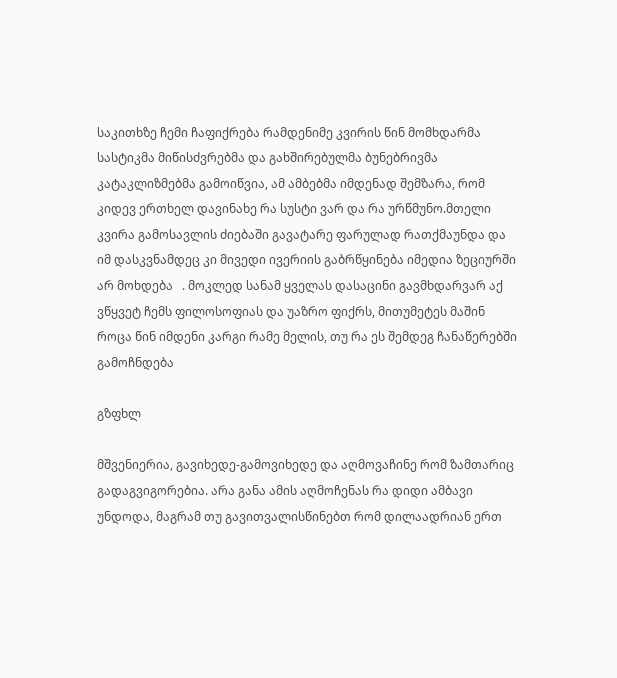საკითხზე ჩემი ჩაფიქრება რამდენიმე კვირის წინ მომხდარმა სასტიკმა მიწისძვრებმა და გახშირებულმა ბუნებრივმა კატაკლიზმებმა გამოიწვია, ამ ამბებმა იმდენად შემზარა, რომ კიდევ ერთხელ დავინახე რა სუსტი ვარ და რა ურწმუნო.მთელი კვირა გამოსავლის ძიებაში გავატარე ფარულად რათქმაუნდა და იმ დასკვნამდეც კი მივედი ივერიის გაბრწყინება იმედია ზეციურში არ მოხდება   . მოკლედ სანამ ყველას დასაცინი გავმხდარვარ აქ ვწყვეტ ჩემს ფილოსოფიას და უაზრო ფიქრს, მითუმეტეს მაშინ როცა წინ იმდენი კარგი რამე მელის, თუ რა ეს შემდეგ ჩანაწერებში გამოჩნდება

გზფხლ

მშვენიერია, გავიხედე-გამოვიხედე და აღმოვაჩინე რომ ზამთარიც გადაგვიგორებია. არა განა ამის აღმოჩენას რა დიდი ამბავი უნდოდა, მაგრამ თუ გავითვალისწინებთ რომ დილაადრიან ერთ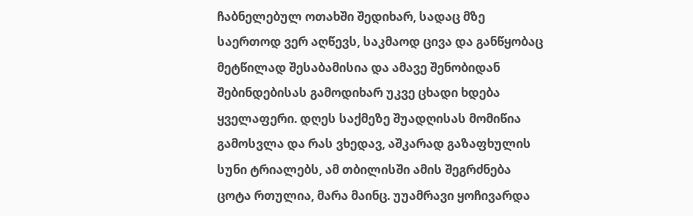ჩაბნელებულ ოთახში შედიხარ, სადაც მზე საერთოდ ვერ აღწევს, საკმაოდ ცივა და განწყობაც მეტწილად შესაბამისია და ამავე შენობიდან შებინდებისას გამოდიხარ უკვე ცხადი ხდება ყველაფერი. დღეს საქმეზე შუადღისას მომიწია გამოსვლა და რას ვხედავ, აშკარად გაზაფხულის სუნი ტრიალებს, ამ თბილისში ამის შეგრძნება ცოტა რთულია, მარა მაინც. უუამრავი ყოჩივარდა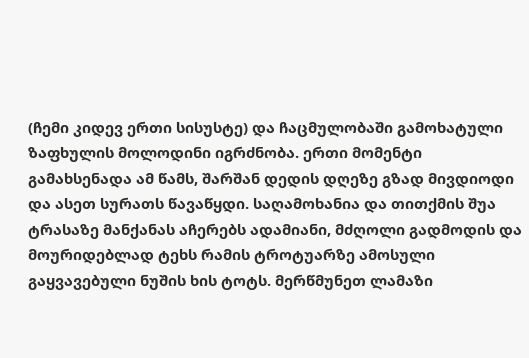(ჩემი კიდევ ერთი სისუსტე) და ჩაცმულობაში გამოხატული ზაფხულის მოლოდინი იგრძნობა. ერთი მომენტი გამახსენადა ამ წამს, შარშან დედის დღეზე გზად მივდიოდი და ასეთ სურათს წავაწყდი. საღამოხანია და თითქმის შუა ტრასაზე მანქანას აჩერებს ადამიანი, მძღოლი გადმოდის და მოურიდებლად ტეხს რამის ტროტუარზე ამოსული გაყვავებული ნუშის ხის ტოტს. მერწმუნეთ ლამაზი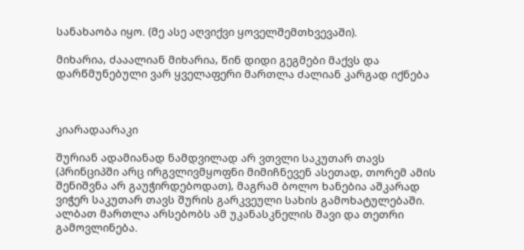სანახაობა იყო. (მე ასე აღვიქვი ყოველშემთხვევაში).

მიხარია, ძააალიან მიხარია, წინ დიდი გეგმები მაქვს და დარწმუნებული ვარ ყველაფერი მართლა ძალიან კარგად იქნება



კიარადაარაკი

შურიან ადამიანად ნამდვილად არ ვთვლი საკუთარ თავს (პრინციპში არც ირგვლივმყოფნი მიმიჩნევენ ასეთად, თორემ ამის შენიშვნა არ გაუჭირდებოდათ), მაგრამ ბოლო ხანებია აშკარად ვიჭერ საკუთარ თავს შურის გარკვეული სახის გამოხატულებაში. ალბათ მართლა არსებობს ამ უკანასკნელის შავი და თეთრი გამოვლინება.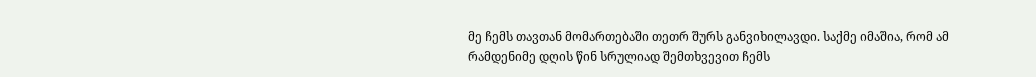მე ჩემს თავთან მომართებაში თეთრ შურს განვიხილავდი. საქმე იმაშია, რომ ამ რამდენიმე დღის წინ სრულიად შემთხვევით ჩემს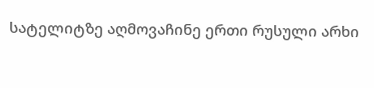სატელიტზე აღმოვაჩინე ერთი რუსული არხი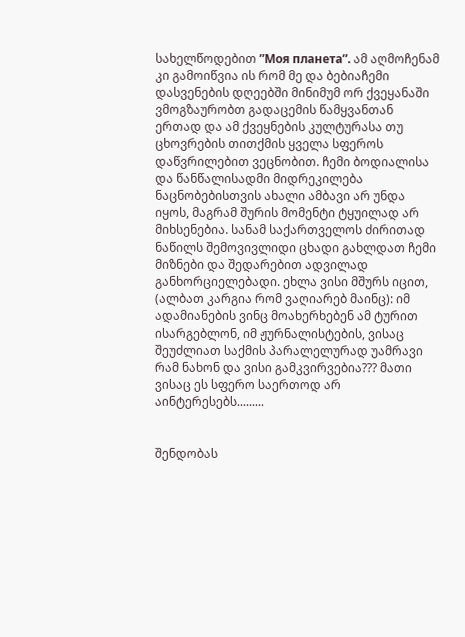სახელწოდებით ”Моя планета”. ამ აღმოჩენამ კი გამოიწვია ის რომ მე და ბებიაჩემი დასვენების დღეებში მინიმუმ ორ ქვეყანაში ვმოგზაურობთ გადაცემის წამყვანთან ერთად და ამ ქვეყნების კულტურასა თუ ცხოვრების თითქმის ყველა სფეროს დაწვრილებით ვეცნობით. ჩემი ბოდიალისა და წანწალისადმი მიდრეკილება ნაცნობებისთვის ახალი ამბავი არ უნდა იყოს, მაგრამ შურის მომენტი ტყუილად არ მიხსენებია. სანამ საქართველოს ძირითად ნაწილს შემოვივლიდი ცხადი გახლდათ ჩემი მიზნები და შედარებით ადვილად განხორციელებადი. ეხლა ვისი მშურს იცით, (ალბათ კარგია რომ ვაღიარებ მაინც): იმ ადამიანების ვინც მოახერხებენ ამ ტურით ისარგებლონ, იმ ჟურნალისტების, ვისაც შეუძლიათ საქმის პარალელურად უამრავი რამ ნახონ და ვისი გამკვირვებია??? მათი ვისაც ეს სფერო საერთოდ არ აინტერესებს.........


შენდობას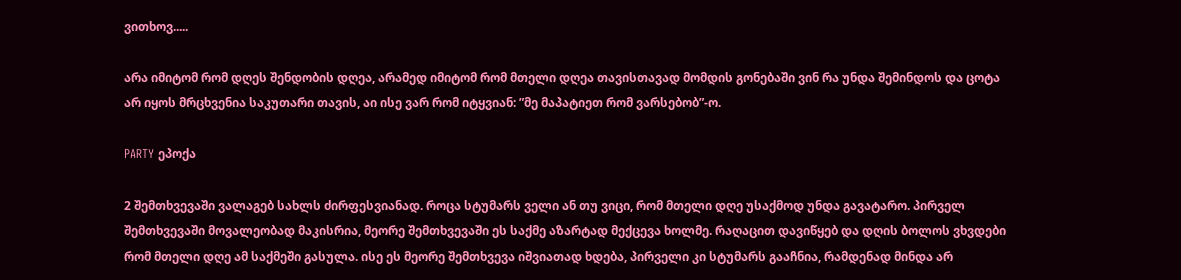ვითხოვ.....

არა იმიტომ რომ დღეს შენდობის დღეა, არამედ იმიტომ რომ მთელი დღეა თავისთავად მომდის გონებაში ვინ რა უნდა შემინდოს და ცოტა არ იყოს მრცხვენია საკუთარი თავის, აი ისე ვარ რომ იტყვიან: ”მე მაპატიეთ რომ ვარსებობ”-ო.

PARTY ეპოქა

2 შემთხვევაში ვალაგებ სახლს ძირფესვიანად. როცა სტუმარს ველი ან თუ ვიცი, რომ მთელი დღე უსაქმოდ უნდა გავატარო. პირველ შემთხვევაში მოვალეობად მაკისრია, მეორე შემთხვევაში ეს საქმე აზარტად მექცევა ხოლმე. რაღაცით დავიწყებ და დღის ბოლოს ვხვდები რომ მთელი დღე ამ საქმეში გასულა. ისე ეს მეორე შემთხვევა იშვიათად ხდება, პირველი კი სტუმარს გააჩნია, რამდენად მინდა არ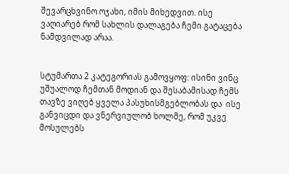შევარცხვინო ოჯახი, იმის მიხედვით. ისე ვაღიარებ რომ სახლის დალაგება ჩემი გატაცება ნამდვილად არაა.


სტუმართა 2 კატეგორიას გამოვყოფ: ისინი ვინც უშუალოდ ჩემთან მოდიან და შესაბამისად ჩემს თავზე ვიღებ ყველა პასუხისმგებლობას და  ისე განვიცდი და ვნერვიულობ ხოლმე, რომ უკვე მოსულებს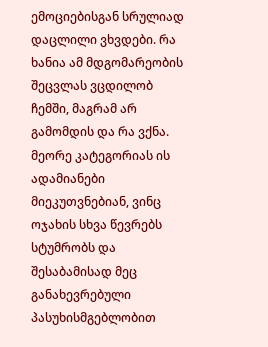ემოციებისგან სრულიად დაცლილი ვხვდები. რა ხანია ამ მდგომარეობის შეცვლას ვცდილობ ჩემში, მაგრამ არ გამომდის და რა ვქნა. მეორე კატეგორიას ის ადამიანები მიეკუთვნებიან, ვინც ოჯახის სხვა წევრებს სტუმრობს და შესაბამისად მეც განახევრებული პასუხისმგებლობით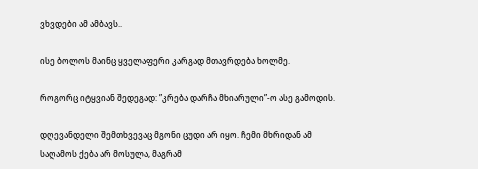ვხვდები ამ ამბავს..

ისე ბოლოს მაინც ყველაფერი კარგად მთავრდება ხოლმე.

როგორც იტყვიან შედეგად: ”კრება დარჩა მხიარული”-ო ასე გამოდის.

დღევანდელი შემთხვევაც მგონი ცუდი არ იყო. ჩემი მხრიდან ამ საღამოს ქება არ მოსულა, მაგრამ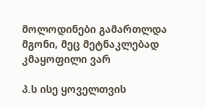მოლოდინები გამართლდა მგონი, მეც მეტნაკლებად კმაყოფილი ვარ

პ.ს ისე ყოველთვის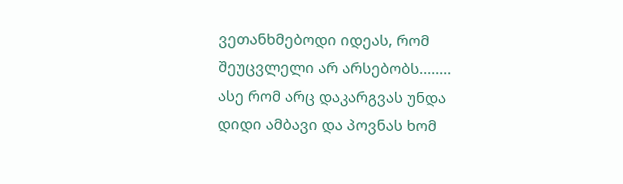ვეთანხმებოდი იდეას, რომ შეუცვლელი არ არსებობს........
ასე რომ არც დაკარგვას უნდა დიდი ამბავი და პოვნას ხომ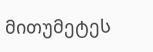მითუმეტეს